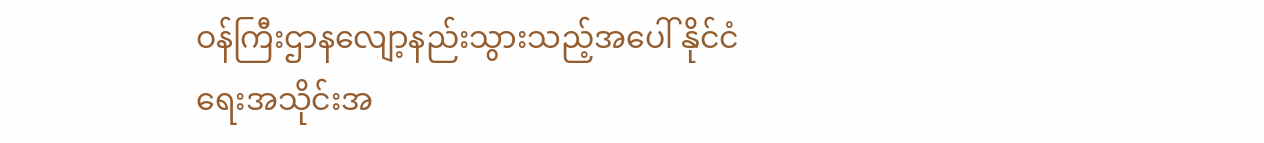ဝန်ကြီးဌာနလျော့နည်းသွားသည့်အပေါ် နိုင်ငံရေးအသိုင်းအ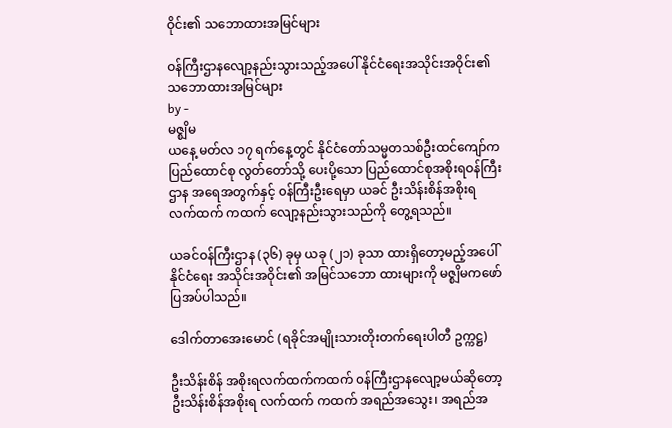ဝိုင်း၏ သဘောထားအမြင်များ

ဝန်ကြီးဌာနလျော့နည်းသွားသည့်အပေါ် နိုင်ငံရေးအသိုင်းအဝိုင်း၏ သဘောထားအမြင်များ
by -
မဇ္စျိမ
ယနေ့ မတ်လ ၁၇ ရက်နေ့တွင် နိုင်ငံတော်သမ္မတသစ်ဦးထင်ကျော်က ပြည်ထောင်စု လွတ်တော်သို့ ပေးပို့သော ပြည်ထောင်စုအစိုးရဝန်ကြီးဌာန အရေအတွက်နှင့် ၀န်ကြီးဦးရေမှာ ယခင် ဦးသိန်းစိန်အစိုးရ  လက်ထက် ကထက် လျော့နည်းသွားသည်ကို တွေ့ရသည်။

ယခင်ဝန်ကြီးဌာန (၃၆) ခုမှ ယခု (၂၁) ခုသာ ထားရှိတော့မည့်အပေါ် နိုင်ငံရေး အသိုင်းအဝိုင်း၏ အမြင်သဘော ထားများကို မဇ္စျိမကဖော်ပြအပ်ပါသည်။

ဒေါက်တာအေးမောင် (ရခိုင်အမျိုးသားတိုးတက်ရေးပါတီ ဥက္ကဋ္ဌ)

ဦးသိန်းစိန် အစိုးရလက်ထက်ကထက် ၀န်ကြီးဌာနလျော့မယ်ဆိုတော့ ဦးသိန်းစိန်အစိုးရ လက်ထက် ကထက် အရည်အသွေး၊ အရည်အ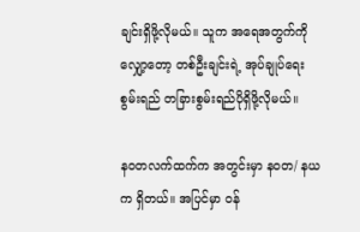ချင်းရှိဖို့လိုမယ်။ သူက အရေအတွက်ကိုလျှော့တော့ တစ်ဦးချင်းရဲ့ အုပ်ချုပ်ရေးစွမ်းရည် တခြားစွမ်းရည်ပိုရှိဖို့လိုမယ်။

နဝတလက်ထက်က အတွင်းမှာ နဝတ/ နယက ရှိတယ်။ အပြင်မှာ ၀န်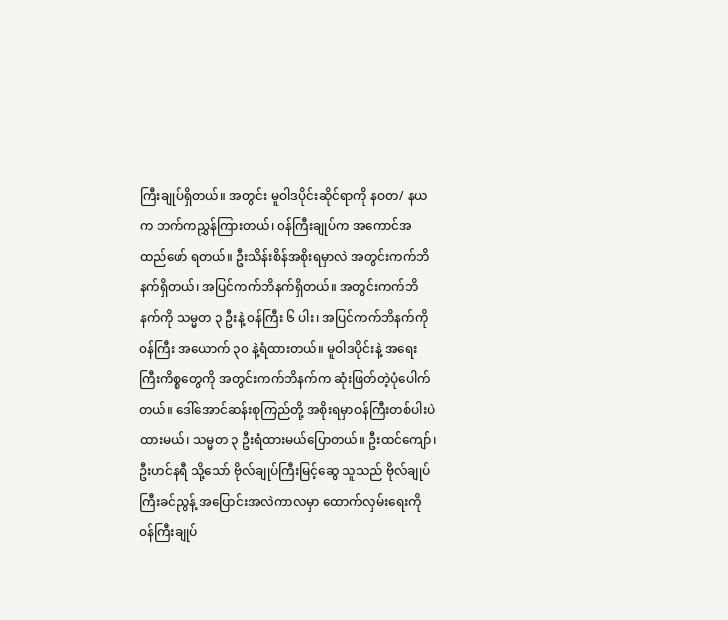ကြီးချုပ်ရှိတယ်။ အတွင်း မူဝါဒပိုင်းဆိုင်ရာကို နဝတ/ နယက ဘက်ကညွှန်ကြားတယ်၊ ၀န်ကြီးချုပ်က အကောင်အထည်ဖော် ရတယ်။ ဦးသိန်းစိန်အစိုးရမှာလဲ အတွင်းကက်ဘိနက်ရှိတယ်၊ အပြင်ကက်ဘိနက်ရှိတယ်။ အတွင်းကက်ဘိနက်ကို သမ္မတ ၃ ဦးနဲ့ ၀န်ကြီး ၆ ပါး၊ အပြင်ကက်ဘိနက်ကို ၀န်ကြီး အယောက် ၃၀ နဲ့ရံထားတယ်။ မူဝါဒပိုင်းနဲ့ အရေးကြီးကိစ္စတွေကို အတွင်းကက်ဘိနက်က ဆုံးဖြတ်တဲ့ပုံပေါက်တယ်။ ဒေါ်အောင်ဆန်းစုကြည်တို့ အစိုးရမှာဝန်ကြီးတစ်ပါးပဲထားမယ်၊ သမ္မတ ၃ ဦးရံထားမယ်ပြောတယ်။ ဦးထင်ကျော်၊ ဦးဟင်နရီ သို့သော် ဗိုလ်ချုပ်ကြီးမြင့်ဆွေ သူသည် ဗိုလ်ချုပ်ကြီးခင်ညွန့် အပြောင်းအလဲကာလမှာ ထောက်လှမ်းရေးကို ၀န်ကြီးချုပ်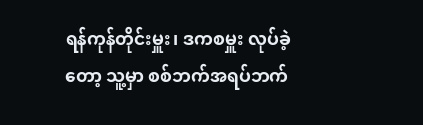ရန်ကုန်တိုင်းမှူး၊ ဒကစမှူး လုပ်ခဲ့တော့ သူ့မှာ စစ်ဘက်အရပ်ဘက်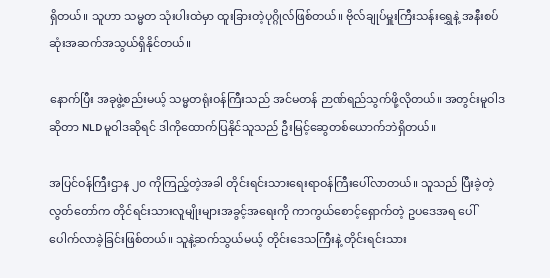ရှိတယ်။ သူဟာ သမ္မတ သုံးပါးထဲမှာ ထူးခြားတဲ့ပုဂ္ဂိုလ်ဖြစ်တယ်။ ဗိုလ်ချုပ်မှူးကြီးသန်းရွှေနဲ့ အနီးစပ်ဆုံးအဆက်အသွယ်ရှိနိုင်တယ်။

နောက်ပြီး အခုဖွဲ့စည်းမယ့် သမ္မတရုံးဝန်ကြီးသည် အင်မတန် ဉာဏ်ရည်သွက်ဖို့လိုတယ်။ အတွင်းမူဝါဒဆိုတာ NLD မူဝါဒဆိုရင် ဒါကိုထောက်ပြနိုင်သူသည် ဦးမြင့်ဆွေတစ်ယောက်ဘဲရှိတယ်။

အပြင်ဝန်ကြီးဌာန ၂၀ ကိုကြည့်တဲ့အခါ တိုင်းရင်းသားရေးရာဝန်ကြီးပေါ်လာတယ်။ သူသည် ပြီးခဲ့တဲ့ လွတ်တော်က တိုင်ရင်းသားလူမျိုးများအခွင့်အရေးကို ကာကွယ်စောင့်ရှောက်တဲ့ ဥပဒေအရ ပေါ်ပေါက်လာခဲ့ခြင်းဖြစ်တယ်။ သူနဲ့ဆက်သွယ်မယ့် တိုင်းဒေသကြီးနဲ့ တိုင်းရင်းသား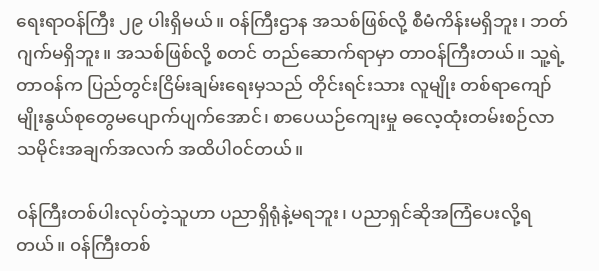ရေးရာဝန်ကြီး ၂၉ ပါးရှိမယ်။ ၀န်ကြီးဌာန အသစ်ဖြစ်လို့ စီမံကိန်းမရှိဘူး၊ ဘတ်ဂျက်မရှိဘူး။ အသစ်ဖြစ်လို့ စတင် တည်ဆောက်ရာမှာ တာဝန်ကြီးတယ်။ သူ့ရဲ့တာဝန်က ပြည်တွင်းငြိမ်းချမ်းရေးမှသည် တိုင်းရင်းသား လူမျိုး တစ်ရာကျော် မျိုးနွယ်စုတွေမပျောက်ပျက်အောင်၊ စာပေယဉ်ကျေးမှု ဓလေ့ထုံးတမ်းစဉ်လာ သမိုင်းအချက်အလက် အထိပါ၀င်တယ်။

၀န်ကြီးတစ်ပါးလုပ်တဲ့သူဟာ ပညာရှိရုံနဲ့မရဘူး၊ ပညာရှင်ဆိုအကြံပေးလို့ရတယ်။ ၀န်ကြီးတစ်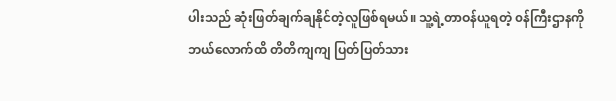ပါးသည် ဆုံးဖြတ်ချက်ချနိုင်တဲ့လူဖြစ်ရမယ်။ သူ့ရဲ့တာဝန်ယူရတဲ့ ၀န်ကြီးဌာနကို ဘယ်လောက်ထိ တိတိကျကျ ပြတ်ပြတ်သား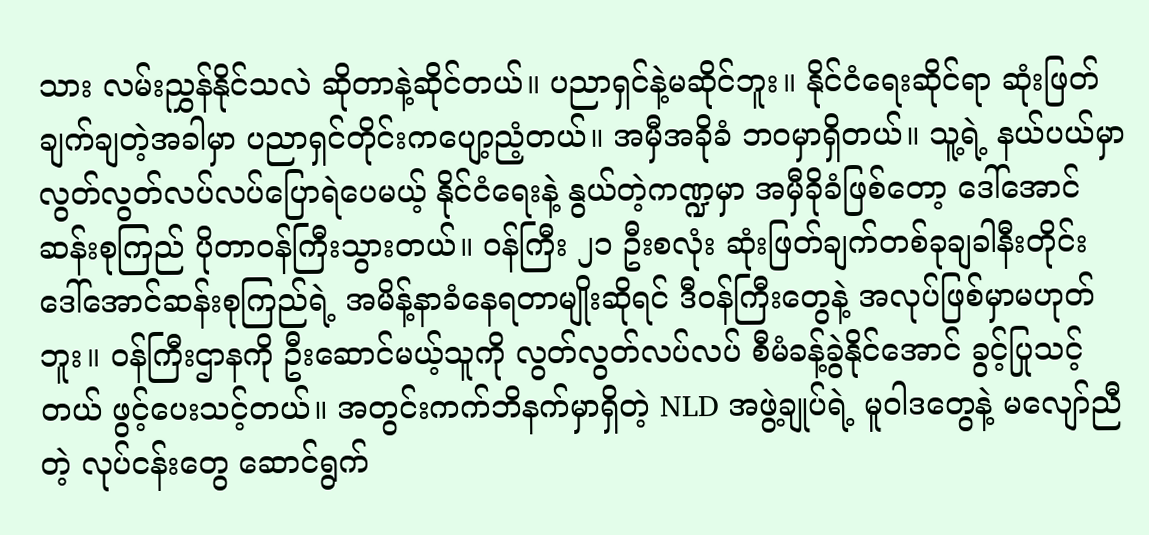သား လမ်းညွှန်နိုင်သလဲ ဆိုတာနဲ့ဆိုင်တယ်။ ပညာရှင်နဲ့မဆိုင်ဘူး။ နိုင်ငံရေးဆိုင်ရာ ဆုံးဖြတ်ချက်ချတဲ့အခါမှာ ပညာရှင်တိုင်းကပျော့ညံ့တယ်။ အမှီအခိုခံ ဘဝမှာရှိတယ်။ သူ့ရဲ့ နယ်ပယ်မှာ လွတ်လွတ်လပ်လပ်ပြောရဲပေမယ့် နိုင်ငံရေးနဲ့ နွယ်တဲ့ကဏ္ဍမှာ အမှီခိုခံဖြစ်တော့ ဒေါ်အောင်ဆန်းစုကြည် ပိုတာဝန်ကြီးသွားတယ်။ ၀န်ကြီး ၂၁ ဦးစလုံး ဆုံးဖြတ်ချက်တစ်ခုချခါနီးတိုင်း ဒေါ်အောင်ဆန်းစုကြည်ရဲ့ အမိန့်နာခံနေရတာမျိုးဆိုရင် ဒီဝန်ကြီးတွေနဲ့ အလုပ်ဖြစ်မှာမဟုတ်ဘူး။ ၀န်ကြီးဌာနကို ဦးဆောင်မယ့်သူကို လွတ်လွတ်လပ်လပ် စီမံခန့်ခွဲနိုင်အောင် ခွင့်ပြုသင့်တယ် ဖွင့်ပေးသင့်တယ်။ အတွင်းကက်ဘိနက်မှာရှိတဲ့ NLD အဖွဲ့ချုပ်ရဲ့ မူဝါဒတွေနဲ့ မလျော်ညီတဲ့ လုပ်ငန်းတွေ ဆောင်ရွက်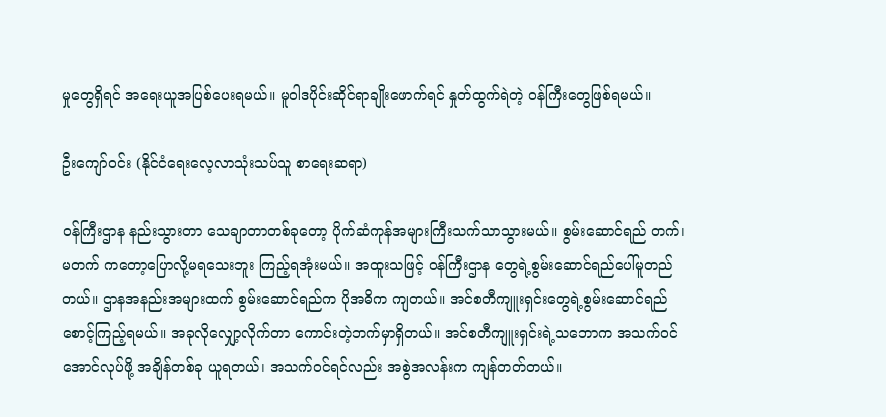မှုတွေရှိရင် အရေးယူအပြစ်ပေးရမယ်။ မူဝါဒပိုင်းဆိုင်ရာချိုးဖောက်ရင် နှုတ်ထွက်ရဲတဲ့ ၀န်ကြီးတွေဖြစ်ရမယ်။

ဦးကျော်ဝင်း (နိုင်ငံရေးလေ့လာသုံးသပ်သူ စာရေးဆရာ)

၀န်ကြီးဌာန နည်းသွားတာ သေချာတာတစ်ခုတော့ ပိုက်ဆံကုန်အများကြီးသက်သာသွားမယ်။ စွမ်းဆောင်ရည် တက်၊ မတက် ကတော့ပြောလို့မရသေးဘူး ကြည့်ရအုံးမယ်။ အထူးသဖြင့် ၀န်ကြီးဌာန တွေရဲ့စွမ်းဆောင်ရည်ပေါ်မူတည်တယ်။ ဌာနအနည်းအများထက် စွမ်းဆောင်ရည်က ပိုအဓိက ကျတယ်။ အင်စတီကျူးရှင်းတွေရဲ့စွမ်းဆောင်ရည်စောင့်ကြည့်ရမယ်။ အခုလိုလျှော့လိုက်တာ ကောင်းတဲ့ဘက်မှာရှိတယ်။ အင်စတီကျူးရှင်းရဲ့သဘောက အသက်ဝင်အောင်လုပ်ဖို့ အချိန်တစ်ခု ယူရတယ်၊ အသက်ဝင်ရင်လည်း အစွဲအလန်းက ကျန်တတ်တယ်။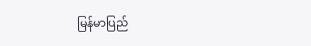မြန်မာပြည်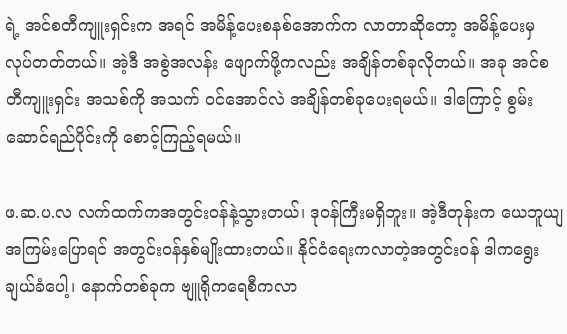ရဲ့ အင်စတီကျူးရှင်းက အရင် အမိန့်ပေးစနစ်အောက်က လာတာဆိုတော့ အမိန့်ပေးမှ လုပ်တတ်တယ်။ အဲ့ဒီ အစွဲအလန်း ဖျောက်ဖို့ကလည်း အချိန်တစ်ခုလိုတယ်။ အခု အင်စတီကျူးရှင်း အသစ်ကို အသက် ၀င်အောင်လဲ အချိန်တစ်ခုပေးရမယ်။ ဒါကြောင့် စွမ်းဆောင်ရည်ပိုင်းကို စောင့်ကြည့်ရမယ်။

ဖ.ဆ.ပ.လ လက်ထက်ကအတွင်းဝန်နဲ့သွားတယ်၊ ဒုဝန်ကြီးမရှိဘူး။ အဲ့ဒီတုန်းက ယေဘူယျ အကြမ်းပြောရင် အတွင်းဝန်နှစ်မျိုးထားတယ်။ နိုင်ငံရေးကလာတဲ့အတွင်းဝန် ဒါကရွေးချယ်ခံပေါ့၊ နောက်တစ်ခုက ဗျူရိုကရေစီကလာ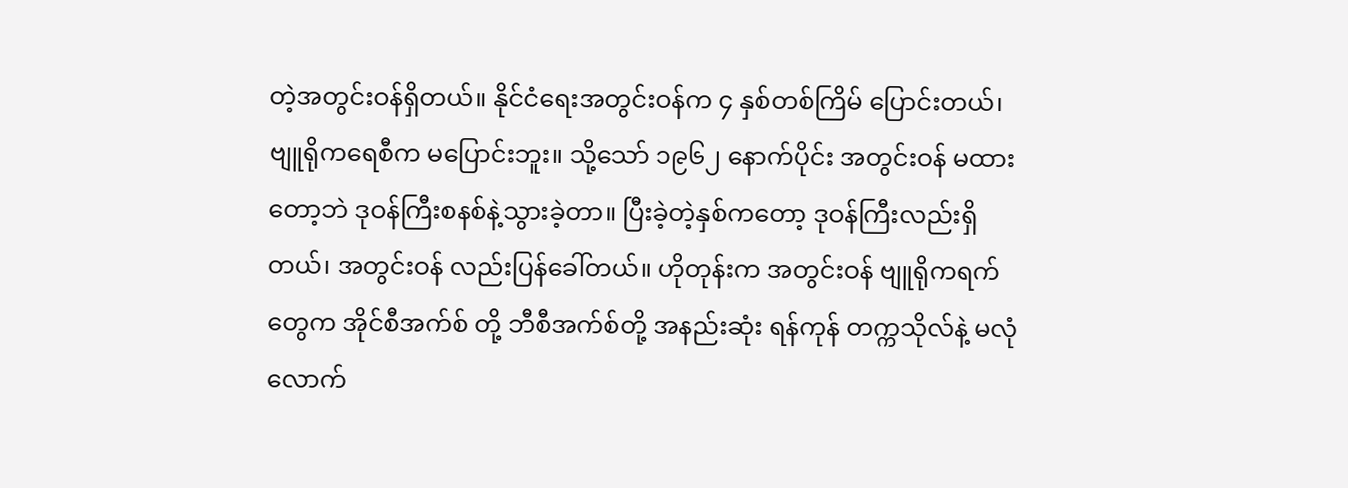တဲ့အတွင်းဝန်ရှိတယ်။ နိုင်ငံရေးအတွင်းဝန်က ၄ နှစ်တစ်ကြိမ် ပြောင်းတယ်၊ ဗျူရိုကရေစီက မပြောင်းဘူး။ သို့သော် ၁၉၆၂ နောက်ပိုင်း အတွင်းဝန် မထားတော့ဘဲ ဒုဝန်ကြီးစနစ်နဲ့သွားခဲ့တာ။ ပြီးခဲ့တဲ့နှစ်ကတော့ ဒုဝန်ကြီးလည်းရှိတယ်၊ အတွင်းဝန် လည်းပြန်ခေါ်တယ်။ ဟိုတုန်းက အတွင်းဝန် ဗျူရိုကရက်တွေက အိုင်စီအက်စ် တို့ ဘီစီအက်စ်တို့ အနည်းဆုံး ရန်ကုန် တက္ကသိုလ်နဲ့ မလုံလောက်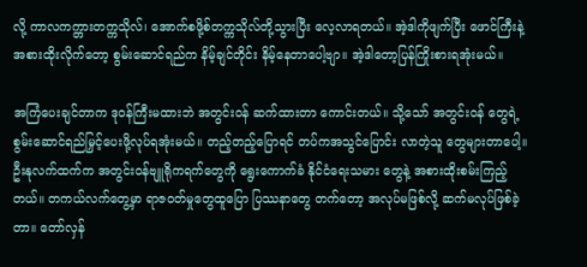လို့ ကာလကက္တားတက္ကသိုလ်၊ အောက်စဖို့စ်တက္ကသိုလ်တို့သွားပြီး လေ့လာရတယ်။ အဲ့ဒါကိုဖျက်ပြီး ဖောင်ကြီးနဲ့အစားထိုးလိုက်တော့ စွမ်းဆောင်ရည်က နိမ့်ချင်တိုင်း နိမ့်နေတာပေါ့ဗျာ။ အဲ့ဒါတော့ပြန်ကြိုးစားရအုံးမယ်။

အကြံပေးချင်တာက ဒုဝန်ကြီးမထားဘဲ အတွင်းဝန် ဆက်ထားတာ ကောင်းတယ်။ သို့သော် အတွင်းဝန် တွေရဲ့ စွမ်းဆောင်ရည်မြှင့်ပေးဖို့လုပ်ရအုံးမယ်။ တည့်တည့်ပြောရင် တပ်ကအသွင်ပြောင်း လာတဲ့သူ တွေများတာပေါ့။ ဦးနုလက်ထက်က အတွင်းဝန်ဗျူရိုကရက်တွေကို ရွေးကောက်ခံ နိုင်ငံရေးသမား တွေနဲ့ အစားထိုးစမ်းကြည့်တယ်။ တကယ်လက်တွေ့မှာ ရာဇဝတ်မှုတွေထူပြော ပြဿနာတွေ တက်တော့ အလုပ်မဖြစ်လို့ ဆက်မလုပ်ဖြစ်ခဲ့တာ။ တော်လှန်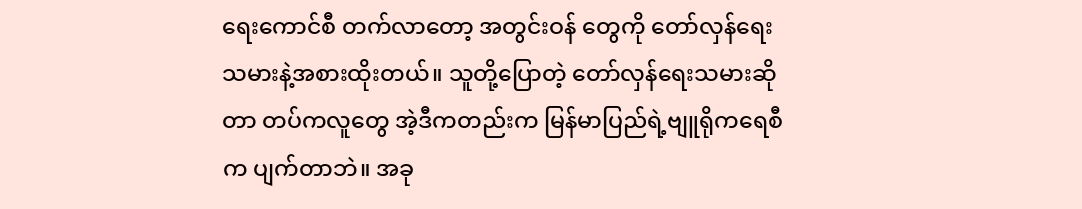ရေးကောင်စီ တက်လာတော့ အတွင်းဝန် တွေကို တော်လှန်ရေးသမားနဲ့အစားထိုးတယ်။ သူတို့ပြောတဲ့ တော်လှန်ရေးသမားဆိုတာ တပ်ကလူတွေ အဲ့ဒီကတည်းက မြန်မာပြည်ရဲ့ဗျူရိုကရေစီက ပျက်တာဘဲ။ အခု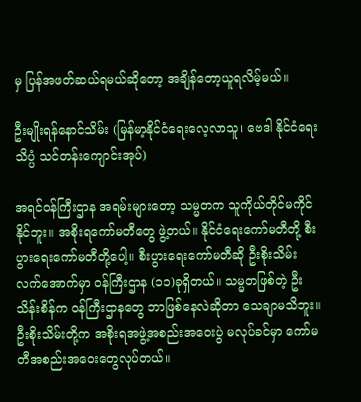မှ ပြန်အဖတ်ဆယ်ရမယ်ဆိုတော့ အချိန်တော့ယူရလိမ့်မယ်။

ဦးမျိုးရန်နောင်သိမ်း (မြန်မာ့နိုင်ငံရေးလေ့လာသူ၊ ဗေဒါ နိုင်ငံရေးသိပ္ပံ သင်တန်းကျောင်းအုပ်)

အရင်ဝန်ကြီးဌာန အရမ်းများတော့ သမ္မတက သူကိုယ်တိုင်မကိုင်နိုင်ဘူး။ အစိုးရကော်မတီတွေ ဖွဲ့တယ်။ နိုင်ငံရေးကော်မတီတို့ စီးပွားရေးကော်မတီတို့ပေါ့။ စီးပွားရေးကော်မတီဆို ဦးစိုးသိမ်း လက်အောက်မှာ ၀န်ကြီးဌာန (၁၁)ခုရှိတယ်။ သမ္မတဖြစ်တဲ့ ဦးသိန်းစိန်က ၀န်ကြီးဌာနတွေ ဘာဖြစ်နေလဲဆိုတာ သေချာမသိဘူး။ ဦးစိုးသိမ်းတို့က အစိုးရအဖွဲ့အစည်းအဝေးပွဲ မလုပ်ခင်မှာ ကော်မတီအစည်းအဝေးတွေလုပ်တယ်။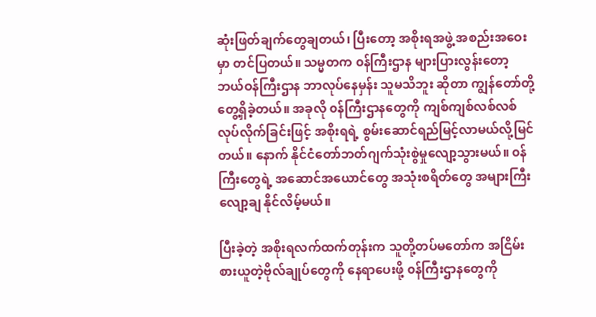ဆုံးဖြတ်ချက်တွေချတယ်၊ ပြီးတော့ အစိုးရအဖွဲ့ အစည်းအဝေးမှာ တင်ပြတယ်။ သမ္မတက ၀န်ကြီးဌာန များပြားလွန်းတော့ ဘယ်ဝန်ကြီးဌာန ဘာလုပ်နေမှန်း သူမသိဘူး ဆိုတာ ကျွန်တော်တို့ တွေ့ရှိခဲ့တယ်။ အခုလို ၀န်ကြီးဌာနတွေကို ကျစ်ကျစ်လစ်လစ်လုပ်လိုက်ခြင်းဖြင့် အစိုးရရဲ့ စွမ်းဆောင်ရည်မြင့်လာမယ်လို့မြင်တယ်။ နောက် နိုင်ငံတော်ဘတ်ဂျက်သုံးစွဲမှုလျော့သွားမယ်။ ၀န်ကြီးတွေရဲ့ အဆောင်အယောင်တွေ အသုံးစရိတ်တွေ အများကြီးလျော့ချ နိုင်လိမ့်မယ်။

ပြီးခဲ့တဲ့ အစိုးရလက်ထက်တုန်းက သူတို့တပ်မတော်က အငြိမ်းစားယူတဲ့ဗိုလ်ချုပ်တွေကို နေရာပေးဖို့ ၀န်ကြီးဌာနတွေကို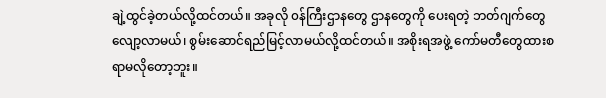ချဲ့ထွင်ခဲ့တယ်လို့ထင်တယ်။ အခုလို ၀န်ကြီးဌာနတွေ ဌာနတွေကို ပေးရတဲ့ ဘတ်ဂျက်တွေလျော့လာမယ်၊ စွမ်းဆောင်ရည်မြင့်လာမယ်လို့ထင်တယ်။ အစိုးရအဖွဲ့ ကော်မတီတွေထားစရာမလိုတော့ဘူး။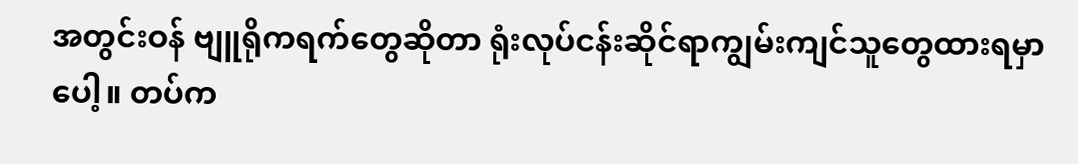အတွင်းဝန် ဗျူရိုကရက်တွေဆိုတာ ရုံးလုပ်ငန်းဆိုင်ရာကျွမ်းကျင်သူတွေထားရမှာပေါ့။ တပ်က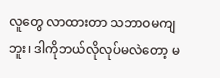လူတွေ လာထားတာ သဘာဝမကျဘူး၊ ဒါကိုဘယ်လိုလုပ်မလဲတော့ မ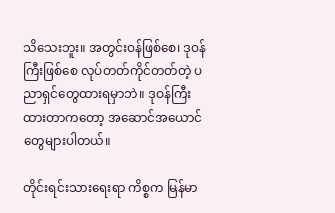သိသေးဘူး။ အတွင်းဝန်ဖြစ်စေ၊ ဒုဝန်ကြီးဖြစ်စေ လုပ်တတ်ကိုင်တတ်တဲ့ ပညာရှင်တွေထားရမှာဘဲ။ ဒုဝန်ကြီးထားတာကတော့ အဆောင်အယောင်တွေများပါတယ်။

တိုင်းရင်းသားရေးရာ ကိစ္စက မြန်မာ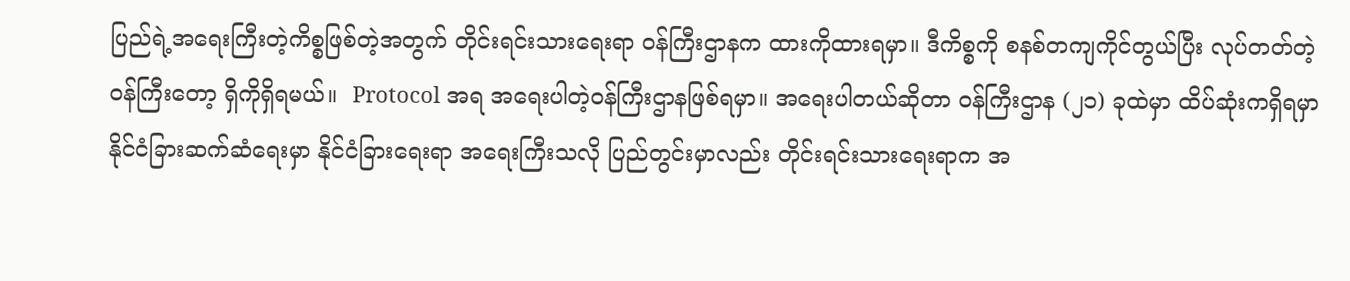ပြည်ရဲ့အရေးကြီးတဲ့ကိစ္စဖြစ်တဲ့အတွက် တိုင်းရင်းသားရေးရာ ၀န်ကြီးဌာနက ထားကိုထားရမှာ။ ဒီကိစ္စကို စနစ်တကျကိုင်တွယ်ပြီး လုပ်တတ်တဲ့ ၀န်ကြီးတော့ ရှိကိုရှိရမယ်။  Protocol အရ အရေးပါတဲ့ဝန်ကြီးဌာနဖြစ်ရမှာ။ အရေးပါတယ်ဆိုတာ ၀န်ကြီးဌာန (၂၁) ခုထဲမှာ ထိပ်ဆုံးကရှိရမှာ နိုင်ငံခြားဆက်ဆံရေးမှာ နိုင်ငံခြားရေးရာ အရေးကြီးသလို ပြည်တွင်းမှာလည်း တိုင်းရင်းသားရေးရာက အ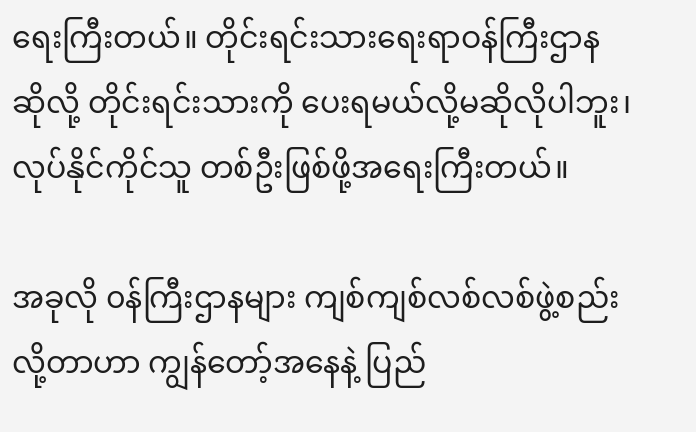ရေးကြီးတယ်။ တိုင်းရင်းသားရေးရာဝန်ကြီးဌာန ဆိုလို့ တိုင်းရင်းသားကို ပေးရမယ်လို့မဆိုလိုပါဘူး၊ လုပ်နိုင်ကိုင်သူ တစ်ဦးဖြစ်ဖို့အရေးကြီးတယ်။

အခုလို ၀န်ကြီးဌာနများ ကျစ်ကျစ်လစ်လစ်ဖွဲ့စည်းလို့တာဟာ ကျွန်တော့်အနေနဲ့ ပြည်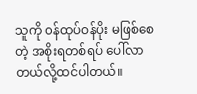သူကို ၀န်ထုပ်ဝန်ပိုး မဖြစ်စေတဲ့ အစိုးရတစ်ရပ် ပေါ်လာတယ်လို့ထင်ပါတယ်။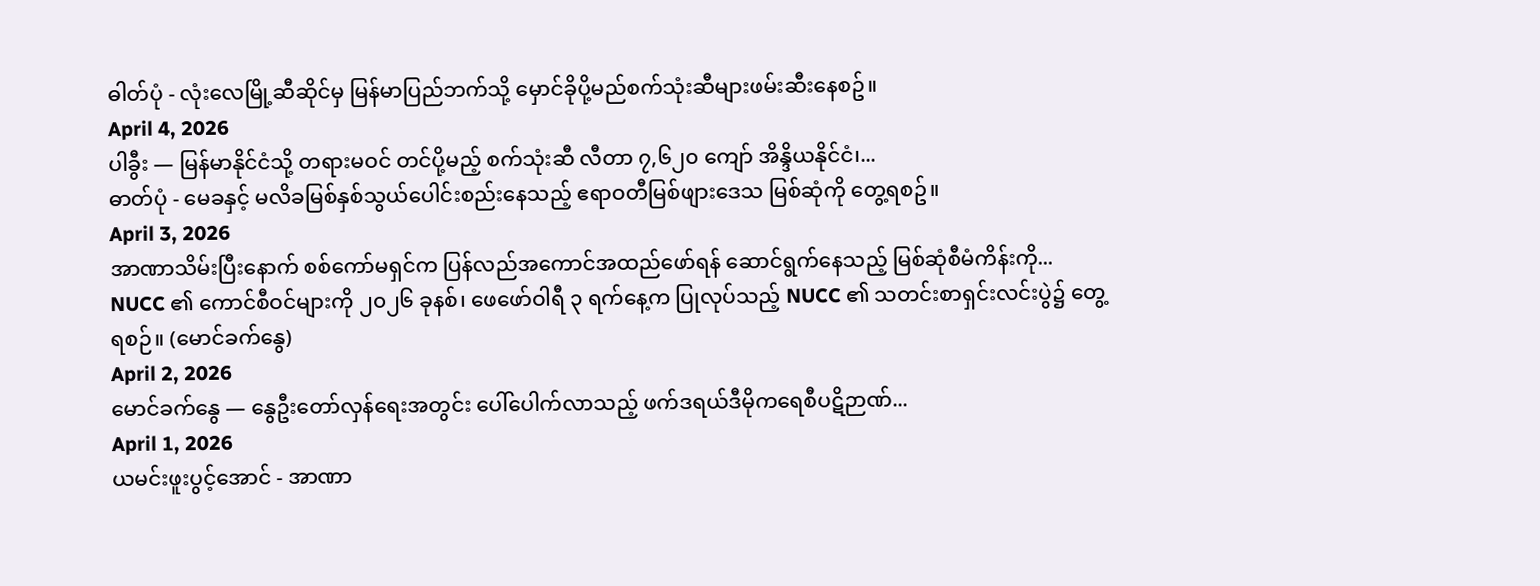ဓါတ်ပုံ - လုံးလေမြို့ဆီဆိုင်မှ မြန်မာပြည်ဘက်သို့ မှောင်ခိုပို့မည်စက်သုံးဆီများဖမ်းဆီးနေစဥ်။
April 4, 2026
ပါခွီး — မြန်မာနိုင်ငံသို့ တရားမဝင် တင်ပို့မည့် စက်သုံးဆီ လီတာ ၇,၆၂၀ ကျော် အိန္ဒိယနိုင်ငံ၊...
ဓာတ်ပုံ - မေခနှင့် မလိခမြစ်နှစ်သွယ်ပေါင်းစည်းနေသည့် ဧရာဝတီမြစ်ဖျားဒေသ မြစ်ဆုံကို တွေ့ရစဥ်။
April 3, 2026
အာဏာသိမ်းပြီးနောက် စစ်ကော်မရှင်က ပြန်လည်အကောင်အထည်ဖော်ရန် ဆောင်ရွက်နေသည့် မြစ်ဆုံစီမံကိန်းကို...
NUCC ၏ ကောင်စီဝင်များကို ၂၀၂၆ ခုနစ်၊ ဖေဖော်ဝါရီ ၃ ရက်နေ့က ပြုလုပ်သည့် NUCC ၏ သတင်းစာရှင်းလင်းပွဲ၌ တွေ့ရစဉ်။ (မောင်ခက်နွေ)
April 2, 2026
မောင်ခက်နွေ — နွေဦးတော်လှန်ရေးအတွင်း ပေါ်ပေါက်လာသည့် ဖက်ဒရယ်ဒီမိုကရေစီပဋိဉာဏ်...
April 1, 2026
ယမင်းဖူးပွင့်အောင် - အာဏာ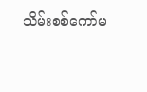သိမ်းစစ်ကော်မ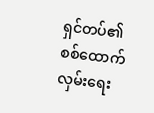ရှင်တပ်၏ စစ်ထောက်လှမ်းရေး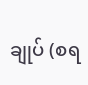ချုပ် (စရ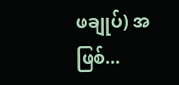ဖချုပ်) အဖြစ်...